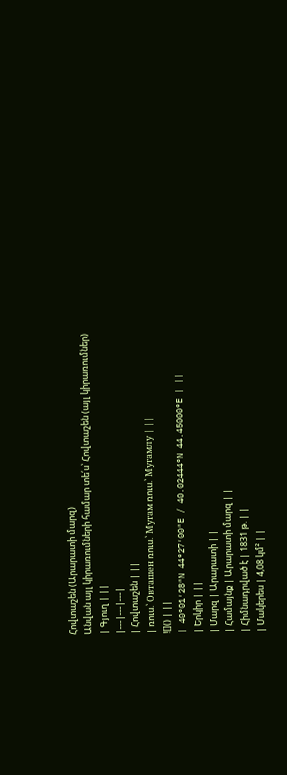Հովտաշեն (Արարատի մարզ)
Անվան այլ կիրառումների համար տե՛ս՝ Հովտաշեն (այլ կիրառումներ)
| Գյուղ | ||
|---|---|---|
| Հովտաշեն | ||
| ռուս.՝ Овташен ռուս.՝ Мугам ռուս.՝ Мугамлу | ||
![]() | ||
| 40°01′28″N 44°27′00″E / 40.02444°N 44.45000°E | ||
| Երկիր | ||
| Մարզ | Արարատի | |
| Համայնք | Արարատի մարզ | |
| Հիմնադրված է | 1831 թ. | |
| Մակերես | 4,08 կմ² | |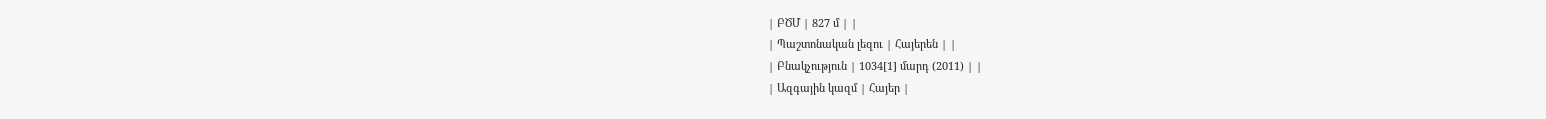| ԲԾՄ | 827 մ | |
| Պաշտոնական լեզու | Հայերեն | |
| Բնակչություն | 1034[1] մարդ (2011) | |
| Ազգային կազմ | Հայեր |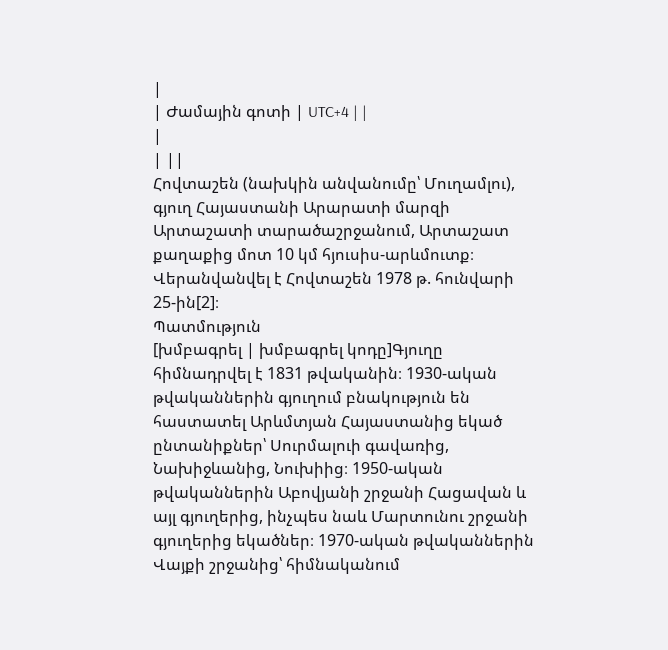|
| Ժամային գոտի | UTC+4 | |
|
| ||
Հովտաշեն (նախկին անվանումը՝ Մուղամլու), գյուղ Հայաստանի Արարատի մարզի Արտաշատի տարածաշրջանում, Արտաշատ քաղաքից մոտ 10 կմ հյուսիս-արևմուտք։ Վերանվանվել է Հովտաշեն 1978 թ. հունվարի 25-ին[2]։
Պատմություն
[խմբագրել | խմբագրել կոդը]Գյուղը հիմնադրվել է 1831 թվականին։ 1930-ական թվականներին գյուղում բնակություն են հաստատել Արևմտյան Հայաստանից եկած ընտանիքներ՝ Սուրմալուի գավառից, Նախիջևանից, Նուխիից։ 1950-ական թվականներին Աբովյանի շրջանի Հացավան և այլ գյուղերից, ինչպես նաև Մարտունու շրջանի գյուղերից եկածներ։ 1970-ական թվականներին Վայքի շրջանից՝ հիմնականում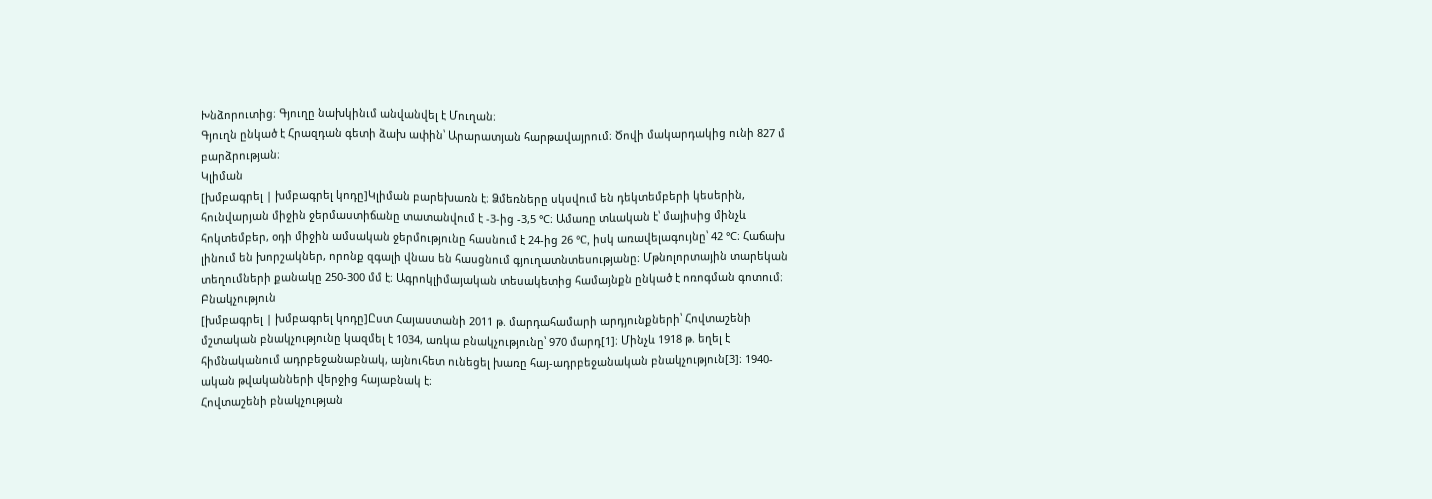Խնձորուտից։ Գյուղը նախկինւմ անվանվել է Մուղան։
Գյուղն ընկած է Հրազդան գետի ձախ ափին՝ Արարատյան հարթավայրում։ Ծովի մակարդակից ունի 827 մ բարձրության։
Կլիման
[խմբագրել | խմբագրել կոդը]Կլիման բարեխառն է։ Ձմեռները սկսվում են դեկտեմբերի կեսերին, հունվարյան միջին ջերմաստիճանը տատանվում է -3-ից -3,5 °C։ Ամառը տևական է՝ մայիսից մինչև հոկտեմբեր, օդի միջին ամսական ջերմությունը հասնում է 24-ից 26 °C, իսկ առավելագույնը՝ 42 °C։ Հաճախ լինում են խորշակներ, որոնք զգալի վնաս են հասցնում գյուղատնտեսությանը։ Մթնոլորտային տարեկան տեղումների քանակը 250-300 մմ է։ Ագրոկլիմայական տեսակետից համայնքն ընկած է ոռոգման գոտում։
Բնակչություն
[խմբագրել | խմբագրել կոդը]Ըստ Հայաստանի 2011 թ. մարդահամարի արդյունքների՝ Հովտաշենի մշտական բնակչությունը կազմել է 1034, առկա բնակչությունը՝ 970 մարդ[1]։ Մինչև 1918 թ. եղել է հիմնականում ադրբեջանաբնակ, այնուհետ ունեցել խառը հայ-ադրբեջանական բնակչություն[3]։ 1940-ական թվականների վերջից հայաբնակ է։
Հովտաշենի բնակչության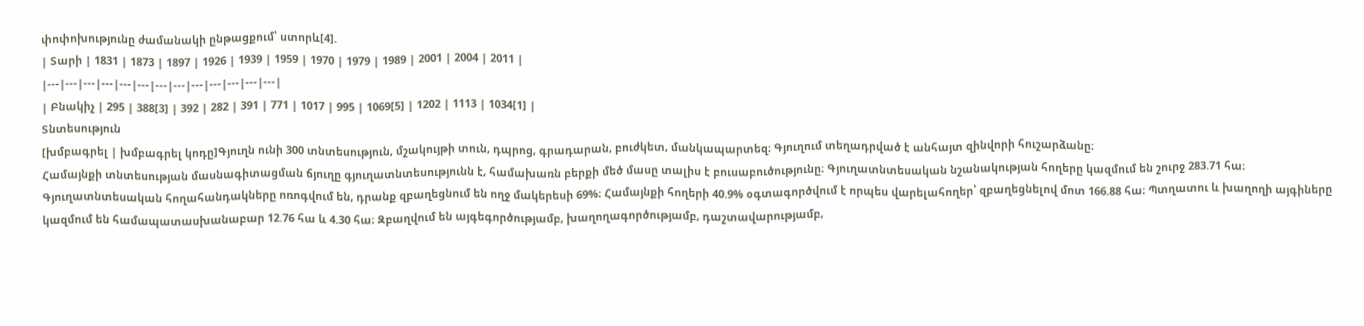փոփոխությունը ժամանակի ընթացքում՝ ստորև[4].
| Տարի | 1831 | 1873 | 1897 | 1926 | 1939 | 1959 | 1970 | 1979 | 1989 | 2001 | 2004 | 2011 |
|---|---|---|---|---|---|---|---|---|---|---|---|---|
| Բնակիչ | 295 | 388[3] | 392 | 282 | 391 | 771 | 1017 | 995 | 1069[5] | 1202 | 1113 | 1034[1] |
Տնտեսություն
[խմբագրել | խմբագրել կոդը]Գյուղն ունի 300 տնտեսություն, մշակույթի տուն, դպրոց, գրադարան, բուժկետ, մանկապարտեզ։ Գյուղում տեղադրված է անհայտ զինվորի հուշարձանը։
Համայնքի տնտեսության մասնագիտացման ճյուղը գյուղատնտեսությունն է, համախառն բերքի մեծ մասը տալիս է բուսաբուծությունը։ Գյուղատնտեսական նշանակության հողերը կազմում են շուրջ 283.71 հա։ Գյուղատնտեսական հողահանդակները ոռոգվում են, դրանք զբաղեցնում են ողջ մակերեսի 69%։ Համայնքի հողերի 40.9% օգտագործվում է որպես վարելահողեր՝ զբաղեցնելով մոտ 166.88 հա։ Պտղատու և խաղողի այգիները կազմում են համապատասխանաբար 12.76 հա և 4.30 հա։ Զբաղվում են այգեգործությամբ, խաղողագործությամբ, դաշտավարությամբ,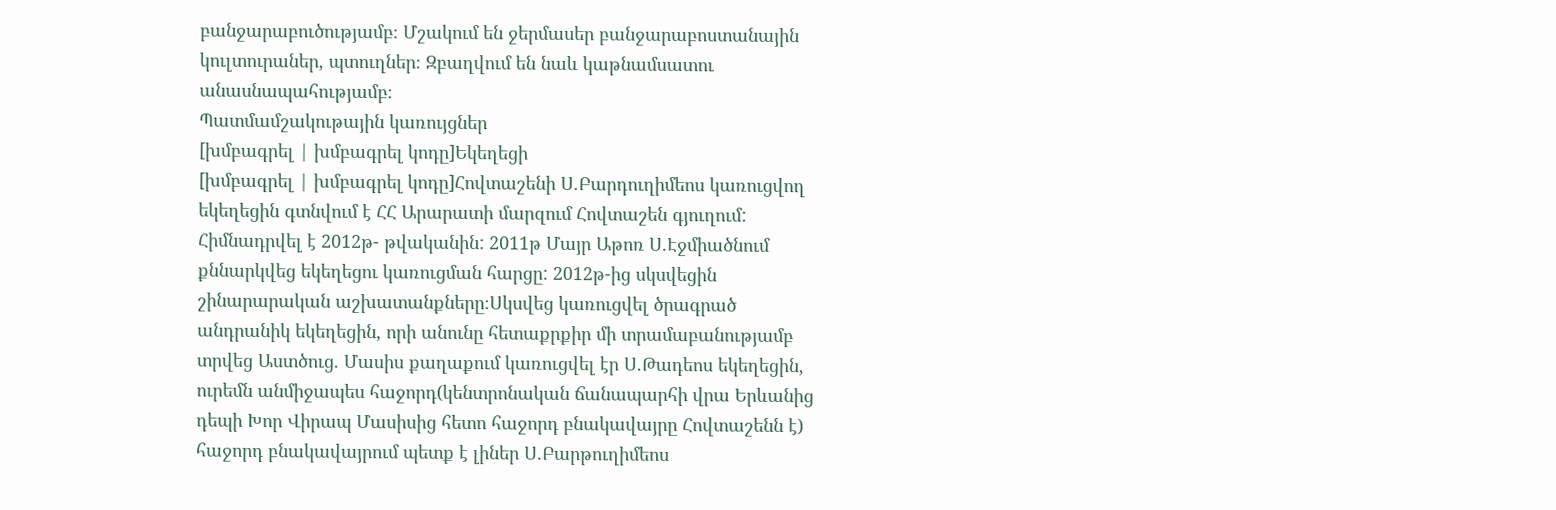բանջարաբուծությամբ։ Մշակում են ջերմասեր բանջարաբոստանային կուլտուրաներ, պտուղներ։ Զբաղվում են նաև կաթնամսատու անասնապահությամբ։
Պատմամշակութային կառույցներ
[խմբագրել | խմբագրել կոդը]Եկեղեցի
[խմբագրել | խմբագրել կոդը]Հովտաշենի Ս.Բարդուղիմեոս կառուցվող եկեղեցին գտնվում է ՀՀ Արարատի մարզում Հովտաշեն գյուղում: Հիմնադրվել է 2012թ- թվականին: 2011թ Մայր Աթոռ Ս.Էջմիածնում քննարկվեց եկեղեցու կառուցման հարցը: 2012թ-ից սկսվեցին շինարարական աշխատանքները։Սկսվեց կառուցվել ծրագրած անդրանիկ եկեղեցին, որի անունը հետաքրքիր մի տրամաբանությամբ տրվեց Աստծուց. Մասիս քաղաքում կառուցվել էր Ս.Թադեոս եկեղեցին, ուրեմն անմիջապես հաջորդ(կենտրոնական ճանապարհի վրա Երևանից դեպի Խոր Վիրապ Մասիսից հետո հաջորդ բնակավայրը Հովտաշենն է) հաջորդ բնակավայրում պետք է լիներ Ս.Բարթուղիմեոս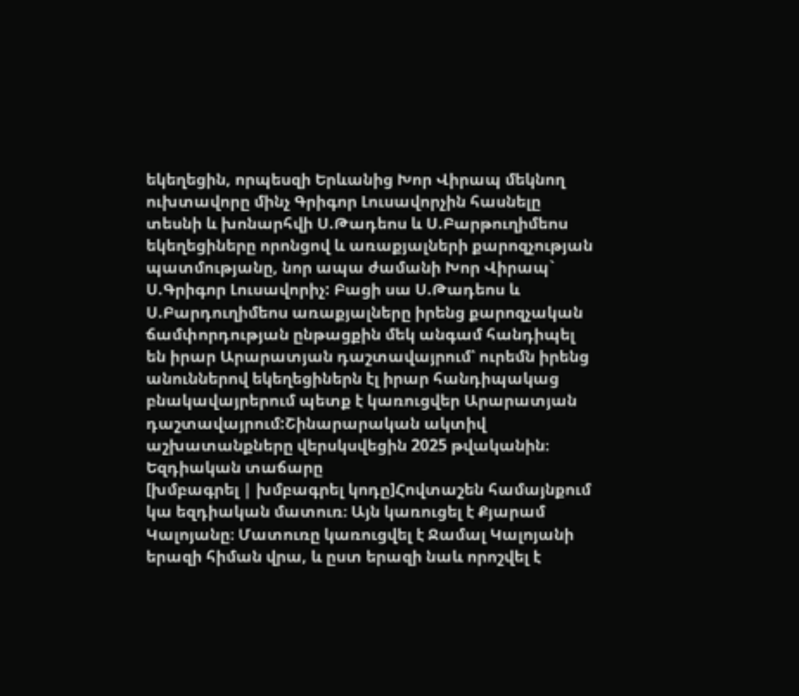եկեղեցին, որպեսզի Երևանից Խոր Վիրապ մեկնող ուխտավորը մինչ Գրիգոր Լուսավորչին հասնելը տեսնի և խոնարհվի Ս.Թադեոս և Ս.Բարթուղիմեոս եկեղեցիները որոնցով և առաքյալների քարոզչության պատմությանը, նոր ապա ժամանի Խոր Վիրապ` Ս.Գրիգոր Լուսավորիչ: Բացի սա Ս.Թադեոս և Ս.Բարդուղիմեոս առաքյալները իրենց քարոզչական ճամփորդության ընթացքին մեկ անգամ հանդիպել են իրար Արարատյան դաշտավայրում՝ ուրեմն իրենց անուններով եկեղեցիներն էլ իրար հանդիպակաց բնակավայրերում պետք է կառուցվեր Արարատյան դաշտավայրում:Շինարարական ակտիվ աշխատանքները վերսկսվեցին 2025 թվականին։
Եզդիական տաճարը
[խմբագրել | խմբագրել կոդը]Հովտաշեն համայնքում կա եզդիական մատուռ։ Այն կառուցել է Քյարամ Կալոյանը։ Մատուռը կառուցվել է Ջամալ Կալոյանի երազի հիման վրա, և ըստ երազի նաև որոշվել է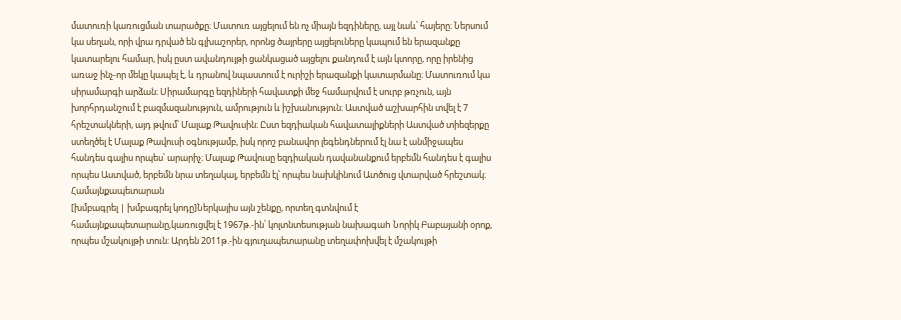մատուռի կառուցման տարածքը։ Մատուռ այցելում են ոչ միայն եզդիները, այլ նաև՝ հայերը։ Ներսում կա սեղան, որի վրա դրված են գլխաշորեր, որոնց ծայրերը այցելուները կապում են երազանքը կատարելու համար, իսկ ըստ ավանդույթի ցանկացած այցելու քանդում է այն կտորը, որը իրենից առաջ ինչ-որ մեկը կապել է, և դրանով նպաստում է ուրիշի երազանքի կատարմանը։ Մատուռում կա սիրամարգի արձան։ Սիրամարգը եզդիների հավատքի մեջ համարվում է սուրբ թռչուն, այն խորհրդանշում է բազմազանություն, ամրություն և իշխանություն։ Աստված աշխարհին տվել է 7 հրեշտակների, այդ թվում՝ Մալաք Թավուսին։ Ըստ եզդիական հավատալիքների Աստված տիեզերքը ստեղծել է Մալաք Թավուսի օգնությամբ, իսկ որոշ բանավոր լեգենդներում էլ նա է անմիջապես հանդես գալիս որպես՝ արարիչ։ Մալաք Թավուսը եզդիական դավանանքում երբեմն հանդես է գալիս որպես Աստված, երբեմն նրա տեղակալ, երբեմն էլ՝ որպես նախկինում Ատծուց վտարված հրեշտակ։
Համայնքապետարան
[խմբագրել | խմբագրել կոդը]Ներկայիս այն շենքը, որտեղ գտնվում է համայնքապետարանը,կառուցվել է 1967թ.-ին՝ կոլտնտեսության նախագաh Նորիկ Բաբայանի օրոք, որպես մշակույթի տուն: Արդեն 2011թ.-ին գյուղապետարանը տեղափոխվել է մշակույթի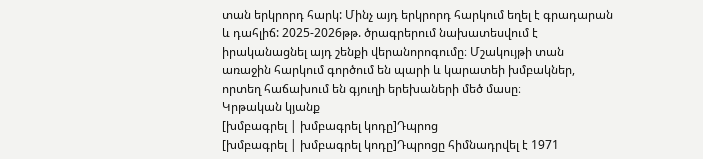տան երկրորդ հարկ: Մինչ այդ երկրորդ հարկում եղել է գրադարան և դահլիճ: 2025-2026թթ. ծրագրերում նախատեսվում է իրականացնել այդ շենքի վերանորոգումը։ Մշակույթի տան առաջին հարկում գործում են պարի և կարատեի խմբակներ, որտեղ հաճախում են գյուղի երեխաների մեծ մասը։
Կրթական կյանք
[խմբագրել | խմբագրել կոդը]Դպրոց
[խմբագրել | խմբագրել կոդը]Դպրոցը հիմնադրվել է 1971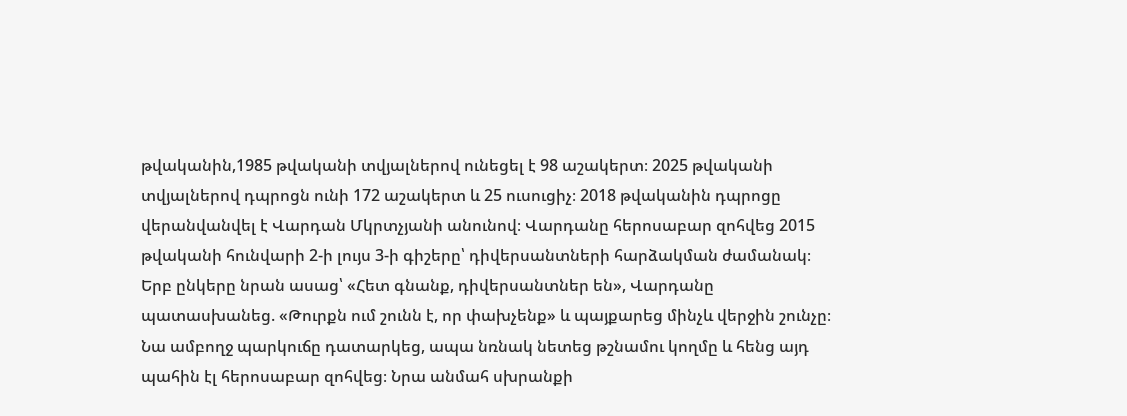թվականին,1985 թվականի տվյալներով ունեցել է 98 աշակերտ։ 2025 թվականի տվյալներով դպրոցն ունի 172 աշակերտ և 25 ուսուցիչ։ 2018 թվականին դպրոցը վերանվանվել է Վարդան Մկրտչյանի անունով։ Վարդանը հերոսաբար զոհվեց 2015 թվականի հունվարի 2-ի լույս 3-ի գիշերը՝ դիվերսանտների հարձակման ժամանակ։ Երբ ընկերը նրան ասաց՝ «Հետ գնանք, դիվերսանտներ են», Վարդանը պատասխանեց. «Թուրքն ում շունն է, որ փախչենք» և պայքարեց մինչև վերջին շունչը։ Նա ամբողջ պարկուճը դատարկեց, ապա նռնակ նետեց թշնամու կողմը և հենց այդ պահին էլ հերոսաբար զոհվեց։ Նրա անմահ սխրանքի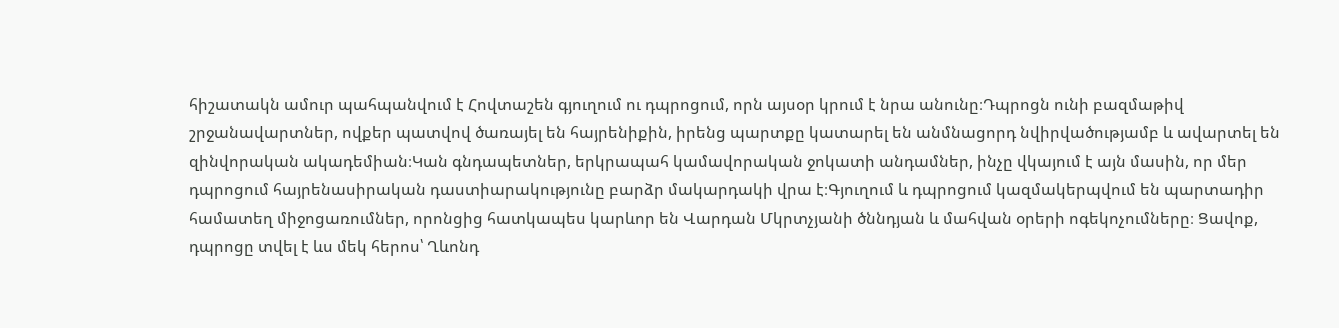հիշատակն ամուր պահպանվում է Հովտաշեն գյուղում ու դպրոցում, որն այսօր կրում է նրա անունը։Դպրոցն ունի բազմաթիվ շրջանավարտներ, ովքեր պատվով ծառայել են հայրենիքին, իրենց պարտքը կատարել են անմնացորդ նվիրվածությամբ և ավարտել են զինվորական ակադեմիան։Կան գնդապետներ, երկրապահ կամավորական ջոկատի անդամներ, ինչը վկայում է այն մասին, որ մեր դպրոցում հայրենասիրական դաստիարակությունը բարձր մակարդակի վրա է։Գյուղում և դպրոցում կազմակերպվում են պարտադիր համատեղ միջոցառումներ, որոնցից հատկապես կարևոր են Վարդան Մկրտչյանի ծննդյան և մահվան օրերի ոգեկոչումները։ Ցավոք, դպրոցը տվել է ևս մեկ հերոս՝ Ղևոնդ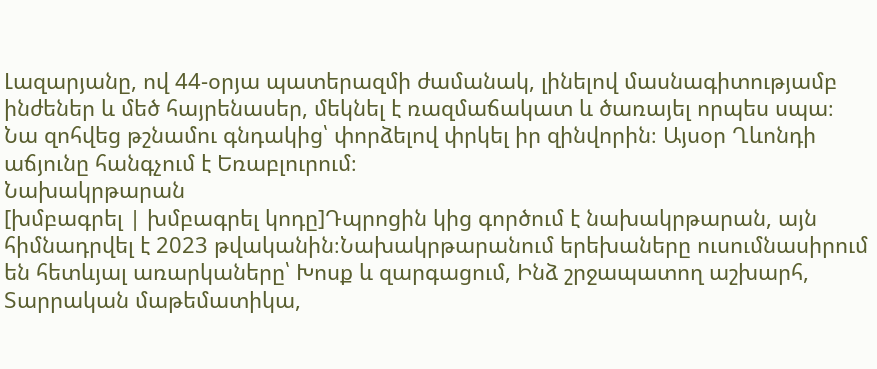Լազարյանը, ով 44-օրյա պատերազմի ժամանակ, լինելով մասնագիտությամբ ինժեներ և մեծ հայրենասեր, մեկնել է ռազմաճակատ և ծառայել որպես սպա։ Նա զոհվեց թշնամու գնդակից՝ փորձելով փրկել իր զինվորին։ Այսօր Ղևոնդի աճյունը հանգչում է Եռաբլուրում։
Նախակրթարան
[խմբագրել | խմբագրել կոդը]Դպրոցին կից գործում է նախակրթարան, այն հիմնադրվել է 2023 թվականին։Նախակրթարանում երեխաները ուսումնասիրում են հետևյալ առարկաները՝ Խոսք և զարգացում, Ինձ շրջապատող աշխարհ, Տարրական մաթեմատիկա,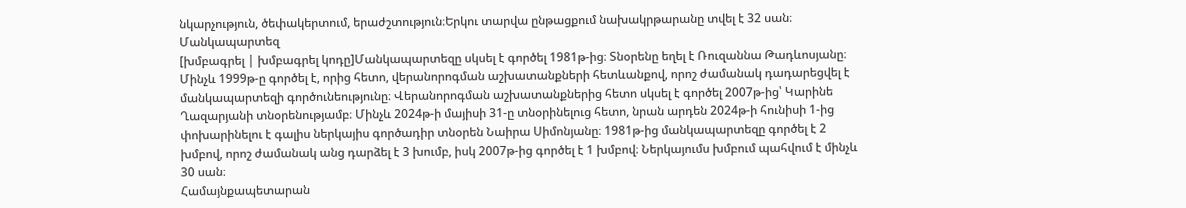նկարչություն, ծեփակերտում, երաժշտություն։Երկու տարվա ընթացքում նախակրթարանը տվել է 32 սան։
Մանկապարտեզ
[խմբագրել | խմբագրել կոդը]Մանկապարտեզը սկսել է գործել 1981թ-ից։ Տնօրենը եղել է Ռուզաննա Թադևոսյանը։ Մինչև 1999թ-ը գործել է, որից հետո, վերանորոգման աշխատանքների հետևանքով, որոշ ժամանակ դադարեցվել է մանկապարտեզի գործունեությունը։ Վերանորոգման աշխատանքներից հետո սկսել է գործել 2007թ-ից՝ Կարինե Ղազարյանի տնօրենությամբ։ Մինչև 2024թ-ի մայիսի 31-ը տնօրինելուց հետո, նրան արդեն 2024թ-ի հունիսի 1-ից փոխարինելու է գալիս ներկայիս գործադիր տնօրեն Նաիրա Սիմոնյանը։ 1981թ-ից մանկապարտեզը գործել է 2 խմբով, որոշ ժամանակ անց դարձել է 3 խումբ, իսկ 2007թ-ից գործել է 1 խմբով։ Ներկայումս խմբում պահվում է մինչև 30 սան։
Համայնքապետարան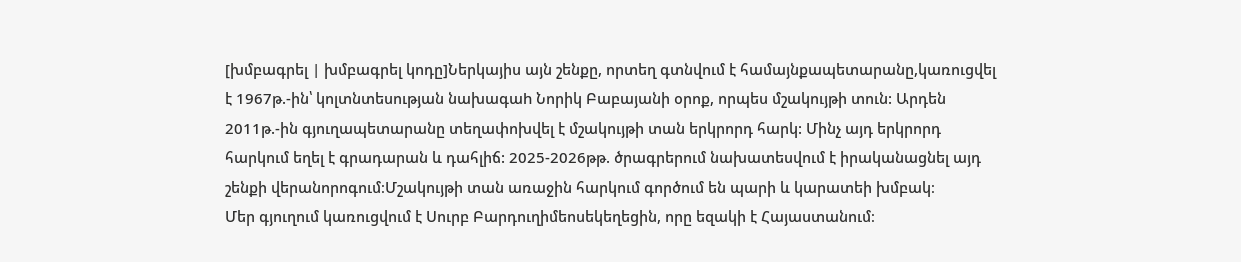[խմբագրել | խմբագրել կոդը]Ներկայիս այն շենքը, որտեղ գտնվում է համայնքապետարանը,կառուցվել է 1967թ.-ին՝ կոլտնտեսության նախագաh Նորիկ Բաբայանի օրոք, որպես մշակույթի տուն: Արդեն 2011թ.-ին գյուղապետարանը տեղափոխվել է մշակույթի տան երկրորդ հարկ: Մինչ այդ երկրորդ հարկում եղել է գրադարան և դահլիճ: 2025-2026թթ. ծրագրերում նախատեսվում է իրականացնել այդ շենքի վերանորոգում։Մշակույթի տան առաջին հարկում գործում են պարի և կարատեի խմբակ։
Մեր գյուղում կառուցվում է Սուրբ Բարդուղիմեոսեկեղեցին, որը եզակի է Հայաստանում։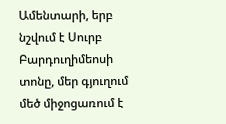Ամենտարի, երբ նշվում է Սուրբ Բարդուղիմեոսի տոնը, մեր գյուղում մեծ միջոցառում է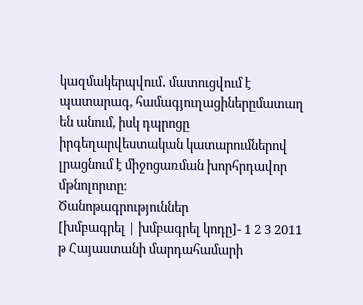կազմակերպվում․ մատուցվում է պատարագ, համագյուղացիներըմատաղ են անում, իսկ դպրոցը իրգեղարվեստական կատարումներով լրացնում է միջոցառման խորհրդավոր մթնոլորտը։
Ծանոթագրություններ
[խմբագրել | խմբագրել կոդը]- 1 2 3 2011 թ Հայաստանի մարդահամարի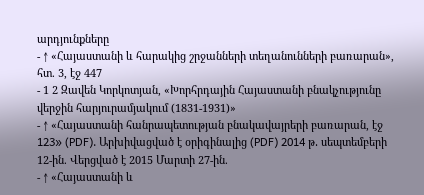արդյունքները
- ↑ «Հայաստանի և հարակից շրջանների տեղանունների բառարան», հտ. 3, էջ 447
- 1 2 Զավեն Կորկոտյան, «Խորհրդային Հայաստանի բնակչությունը վերջին հարյուրամյակում (1831-1931)»
- ↑ «Հայաստանի հանրապետության բնակավայրերի բառարան, էջ 123» (PDF). Արխիվացված է օրիգինալից (PDF) 2014 թ․ սեպտեմբերի 12-ին. Վերցված է 2015 Մարտի 27-ին.
- ↑ «Հայաստանի և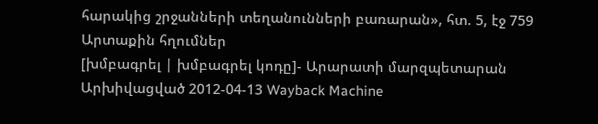հարակից շրջանների տեղանունների բառարան», հտ. 5, էջ 759
Արտաքին հղումներ
[խմբագրել | խմբագրել կոդը]- Արարատի մարզպետարան Արխիվացված 2012-04-13 Wayback Machine